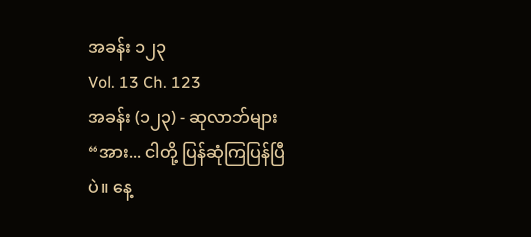အခန်း ၁၂၃
Vol. 13 Ch. 123
အခန်း (၁၂၃) - ဆုလာဘ်များ
“အား... ငါတို့ ပြန်ဆုံကြပြန်ပြီပဲ။ နေ့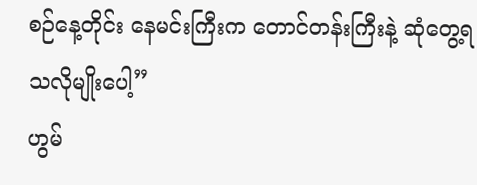စဉ်နေ့တိုင်း နေမင်းကြီးက တောင်တန်းကြီးနဲ့ ဆုံတွေ့ရသလိုမျိုးပေါ့”
ဟွမ်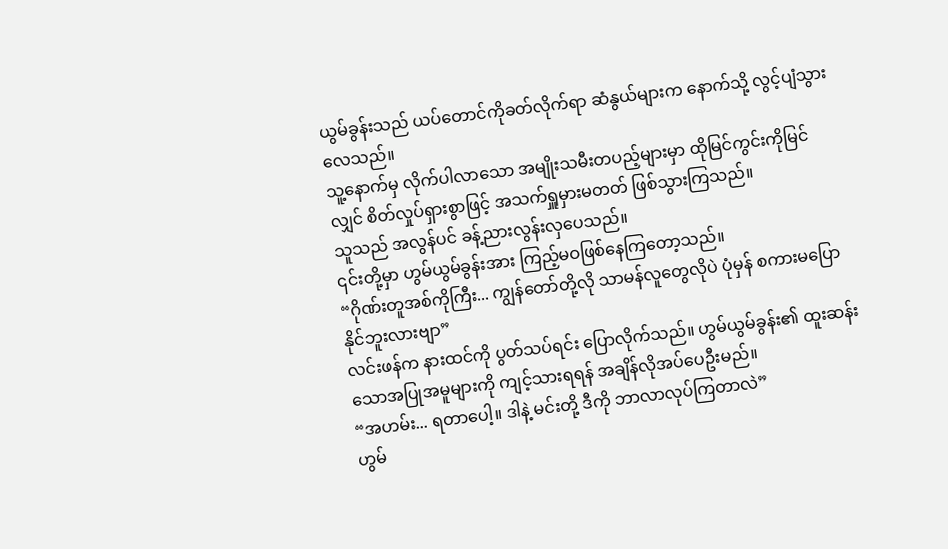ယွမ်ခွန်းသည် ယပ်တောင်ကိုခတ်လိုက်ရာ ဆံနွယ်များက နောက်သို့ လွင့်ပျံသွားလေသည်။
သူ့နောက်မှ လိုက်ပါလာသော အမျိုးသမီးတပည့်များမှာ ထိုမြင်ကွင်းကိုမြင်လျှင် စိတ်လှုပ်ရှားစွာဖြင့် အသက်ရှူမှားမတတ် ဖြစ်သွားကြသည်။
သူသည် အလွန်ပင် ခန့်ညားလွန်းလှပေသည်။
၎င်းတို့မှာ ဟွမ်ယွမ်ခွန်းအား ကြည့်မဝဖြစ်နေကြတော့သည်။
“ဂိုဏ်းတူအစ်ကိုကြီး... ကျွန်တော်တို့လို သာမန်လူတွေလိုပဲ ပုံမှန် စကားမပြောနိုင်ဘူးလားဗျာ”
လင်းဖန်က နားထင်ကို ပွတ်သပ်ရင်း ပြောလိုက်သည်။ ဟွမ်ယွမ်ခွန်း၏ ထူးဆန်းသောအပြုအမူများကို ကျင့်သားရရန် အချိန်လိုအပ်ပေဦးမည်။
“အဟမ်း... ရတာပေါ့။ ဒါနဲ့ မင်းတို့ ဒီကို ဘာလာလုပ်ကြတာလဲ”
ဟွမ်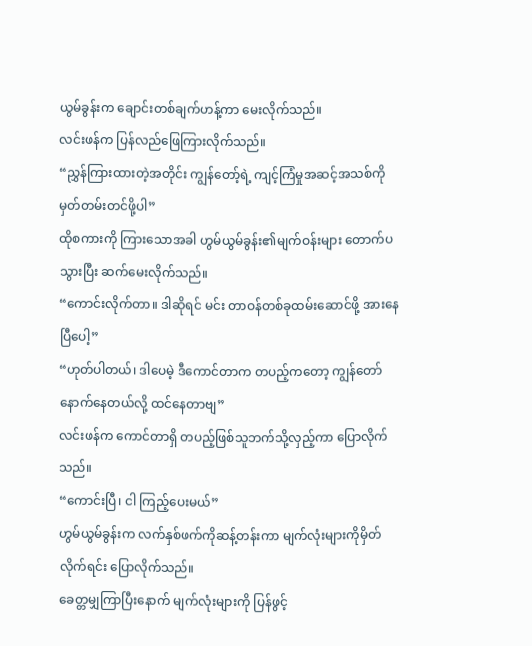ယွမ်ခွန်းက ချောင်းတစ်ချက်ဟန့်ကာ မေးလိုက်သည်။
လင်းဖန်က ပြန်လည်ဖြေကြားလိုက်သည်။
“ညွှန်ကြားထားတဲ့အတိုင်း ကျွန်တော့်ရဲ့ ကျင့်ကြံမှုအဆင့်အသစ်ကို မှတ်တမ်းတင်ဖို့ပါ”
ထိုစကားကို ကြားသောအခါ ဟွမ်ယွမ်ခွန်း၏မျက်ဝန်းများ တောက်ပသွားပြီး ဆက်မေးလိုက်သည်။
“ကောင်းလိုက်တာ။ ဒါဆိုရင် မင်း တာဝန်တစ်ခုထမ်းဆောင်ဖို့ အားနေပြီပေါ့”
“ဟုတ်ပါတယ်၊ ဒါပေမဲ့ ဒီကောင်တာက တပည့်ကတော့ ကျွန်တော်နောက်နေတယ်လို့ ထင်နေတာဗျ”
လင်းဖန်က ကောင်တာရှိ တပည့်ဖြစ်သူဘက်သို့လှည့်ကာ ပြောလိုက်သည်။
“ကောင်းပြီ၊ ငါ ကြည့်ပေးမယ်”
ဟွမ်ယွမ်ခွန်းက လက်နှစ်ဖက်ကိုဆန့်တန်းကာ မျက်လုံးများကိုမှိတ်လိုက်ရင်း ပြောလိုက်သည်။
ခေတ္တမျှကြာပြီးနောက် မျက်လုံးများကို ပြန်ဖွင့်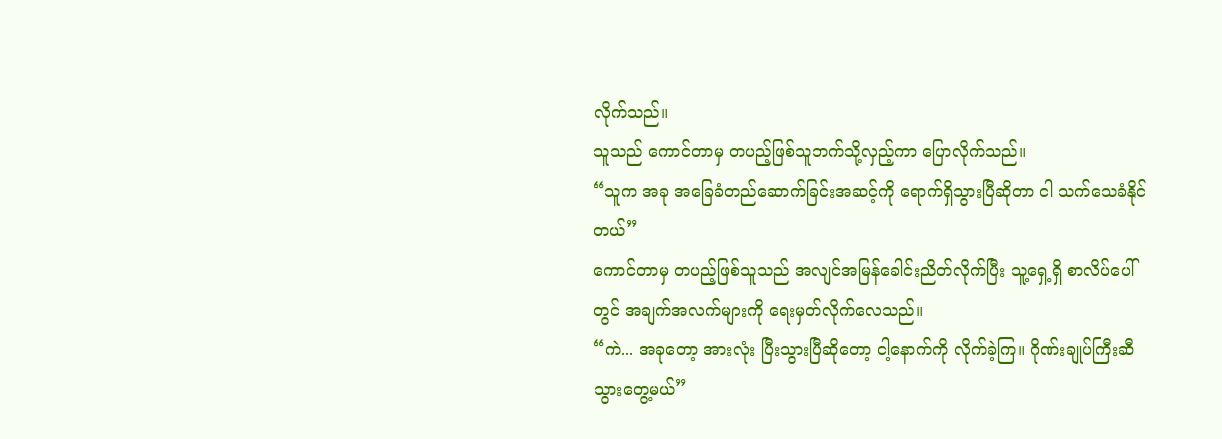လိုက်သည်။
သူသည် ကောင်တာမှ တပည့်ဖြစ်သူဘက်သို့လှည့်ကာ ပြောလိုက်သည်။
“သူက အခု အခြေခံတည်ဆောက်ခြင်းအဆင့်ကို ရောက်ရှိသွားပြီဆိုတာ ငါ သက်သေခံနိုင်တယ်”
ကောင်တာမှ တပည့်ဖြစ်သူသည် အလျင်အမြန်ခေါင်းညိတ်လိုက်ပြီး သူ့ရှေ့ရှိ စာလိပ်ပေါ်တွင် အချက်အလက်များကို ရေးမှတ်လိုက်လေသည်။
“ကဲ... အခုတော့ အားလုံး ပြီးသွားပြီဆိုတော့ ငါ့နောက်ကို လိုက်ခဲ့ကြ။ ဂိုဏ်းချုပ်ကြီးဆီ သွားတွေ့မယ်”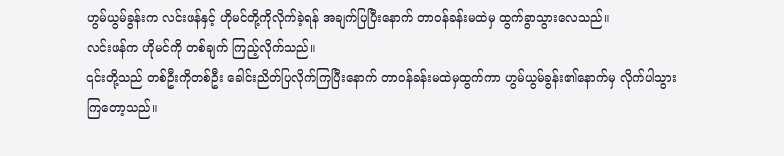ဟွမ်ယွမ်ခွန်းက လင်းဖန်နှင့် ဟိုမင်တို့ကိုလိုက်ခဲ့ရန် အချက်ပြပြီးနောက် တာဝန်ခန်းမထဲမှ ထွက်ခွာသွားလေသည်။
လင်းဖန်က ဟိုမင်ကို တစ်ချက် ကြည့်လိုက်သည်။
၎င်းတို့သည် တစ်ဦးကိုတစ်ဦး ခေါင်းညိတ်ပြလိုက်ကြပြီးနောက် တာဝန်ခန်းမထဲမှထွက်ကာ ဟွမ်ယွမ်ခွန်း၏နောက်မှ လိုက်ပါသွားကြတော့သည်။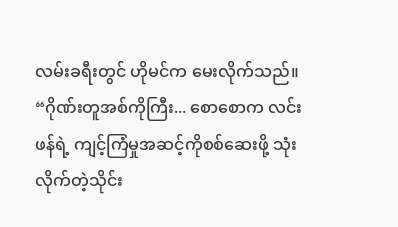လမ်းခရီးတွင် ဟိုမင်က မေးလိုက်သည်။
“ဂိုဏ်းတူအစ်ကိုကြီး... စောစောက လင်းဖန်ရဲ့ ကျင့်ကြံမှုအဆင့်ကိုစစ်ဆေးဖို့ သုံးလိုက်တဲ့သိုင်း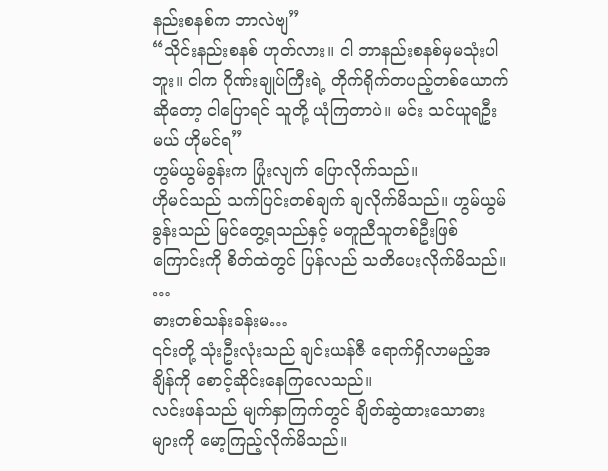နည်းစနစ်က ဘာလဲဗျ”
“သိုင်းနည်းစနစ် ဟုတ်လား။ ငါ ဘာနည်းစနစ်မှမသုံးပါဘူး။ ငါက ဂိုဏ်းချုပ်ကြီးရဲ့ တိုက်ရိုက်တပည့်တစ်ယောက်ဆိုတော့ ငါပြောရင် သူတို့ ယုံကြတာပဲ။ မင်း သင်ယူရဦးမယ် ဟိုမင်ရ”
ဟွမ်ယွမ်ခွန်းက ပြုံးလျက် ပြောလိုက်သည်။
ဟိုမင်သည် သက်ပြင်းတစ်ချက် ချလိုက်မိသည်။ ဟွမ်ယွမ်ခွန်းသည် မြင်တွေ့ရသည်နှင့် မတူညီသူတစ်ဦးဖြစ်ကြောင်းကို စိတ်ထဲတွင် ပြန်လည် သတိပေးလိုက်မိသည်။
…
ဓားတစ်သန်းခန်းမ…
၎င်းတို့ သုံးဦးလုံးသည် ချင်းယန်ဇီ ရောက်ရှိလာမည့်အချိန်ကို စောင့်ဆိုင်းနေကြလေသည်။
လင်းဖန်သည် မျက်နှာကြက်တွင် ချိတ်ဆွဲထားသောဓားများကို မော့ကြည့်လိုက်မိသည်။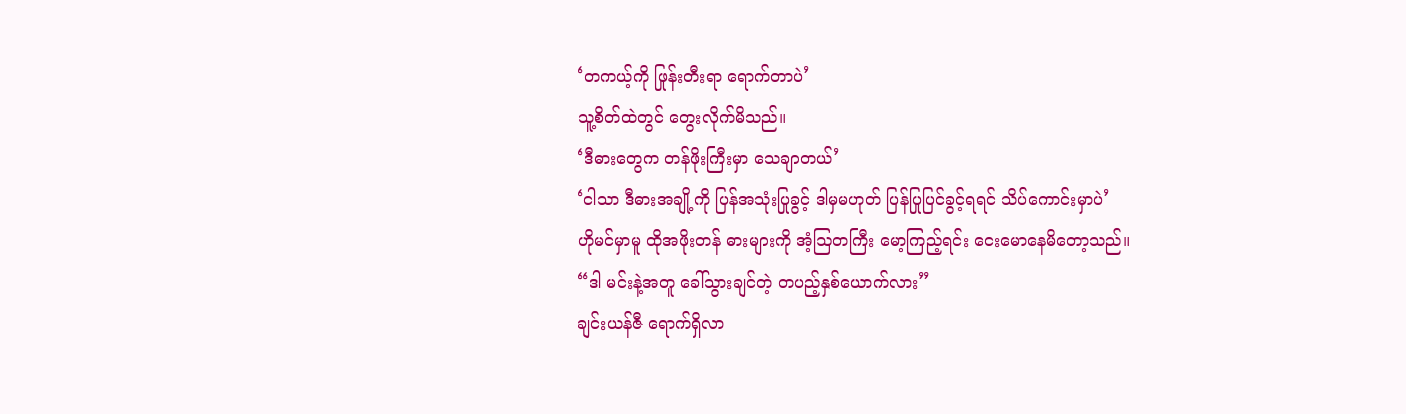‘တကယ့်ကို ဖြုန်းတီးရာ ရောက်တာပဲ’
သူ့စိတ်ထဲတွင် တွေးလိုက်မိသည်။
‘ဒီဓားတွေက တန်ဖိုးကြီးမှာ သေချာတယ်’
‘ငါသာ ဒီဓားအချို့ကို ပြန်အသုံးပြုခွင့် ဒါမှမဟုတ် ပြန်ပြုပြင်ခွင့်ရရင် သိပ်ကောင်းမှာပဲ’
ဟိုမင်မှာမူ ထိုအဖိုးတန် ဓားများကို အံ့ဩတကြီး မော့ကြည့်ရင်း ငေးမောနေမိတော့သည်။
“ဒါ မင်းနဲ့အတူ ခေါ်သွားချင်တဲ့ တပည့်နှစ်ယောက်လား”
ချင်းယန်ဇီ ရောက်ရှိလာ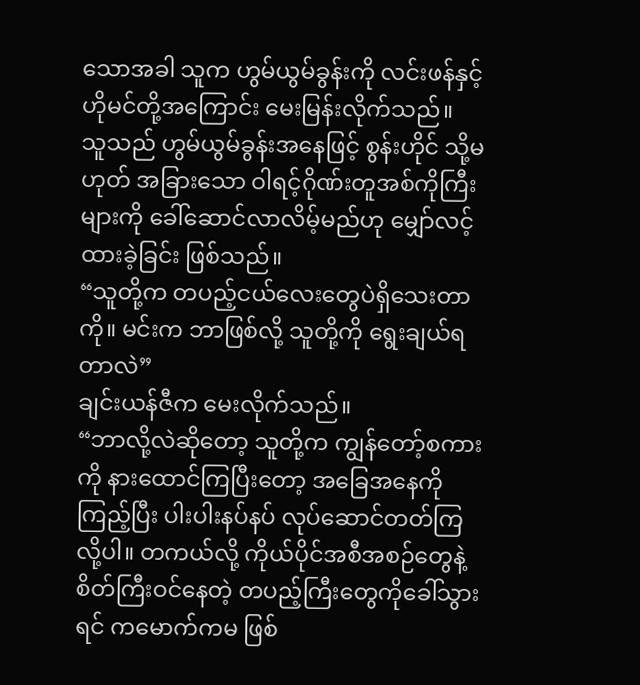သောအခါ သူက ဟွမ်ယွမ်ခွန်းကို လင်းဖန်နှင့် ဟိုမင်တို့အကြောင်း မေးမြန်းလိုက်သည်။
သူသည် ဟွမ်ယွမ်ခွန်းအနေဖြင့် စွန်းဟိုင် သို့မဟုတ် အခြားသော ဝါရင့်ဂိုဏ်းတူအစ်ကိုကြီးများကို ခေါ်ဆောင်လာလိမ့်မည်ဟု မျှော်လင့်ထားခဲ့ခြင်း ဖြစ်သည်။
“သူတို့က တပည့်ငယ်လေးတွေပဲရှိသေးတာကို။ မင်းက ဘာဖြစ်လို့ သူတို့ကို ရွေးချယ်ရတာလဲ”
ချင်းယန်ဇီက မေးလိုက်သည်။
“ဘာလို့လဲဆိုတော့ သူတို့က ကျွန်တော့်စကားကို နားထောင်ကြပြီးတော့ အခြေအနေကိုကြည့်ပြီး ပါးပါးနပ်နပ် လုပ်ဆောင်တတ်ကြလို့ပါ။ တကယ်လို့ ကိုယ်ပိုင်အစီအစဉ်တွေနဲ့ စိတ်ကြီးဝင်နေတဲ့ တပည့်ကြီးတွေကိုခေါ်သွားရင် ကမောက်ကမ ဖြစ်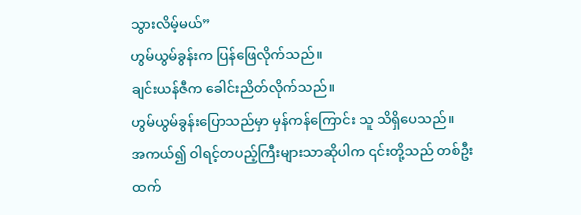သွားလိမ့်မယ်”
ဟွမ်ယွမ်ခွန်းက ပြန်ဖြေလိုက်သည်။
ချင်းယန်ဇီက ခေါင်းညိတ်လိုက်သည်။
ဟွမ်ယွမ်ခွန်းပြောသည်မှာ မှန်ကန်ကြောင်း သူ သိရှိပေသည်။
အကယ်၍ ဝါရင့်တပည့်ကြီးများသာဆိုပါက ၎င်းတို့သည် တစ်ဦးထက်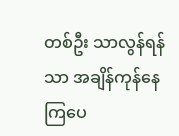တစ်ဦး သာလွန်ရန်သာ အချိန်ကုန်နေကြပေ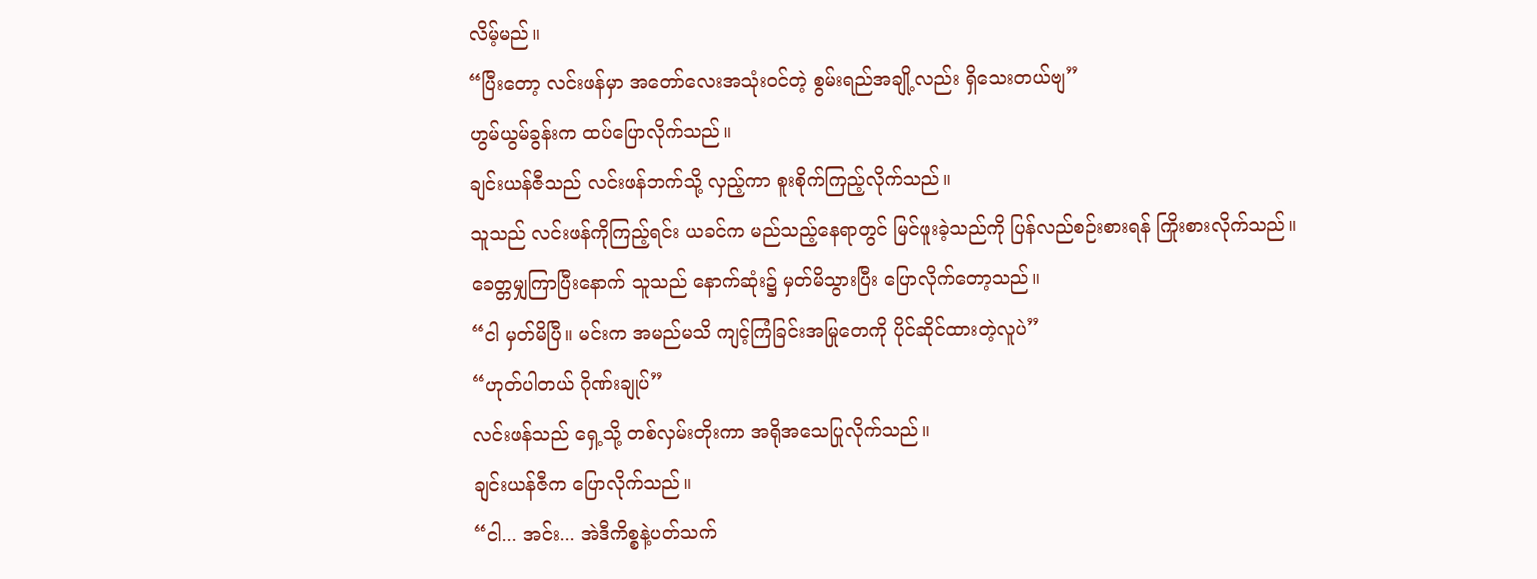လိမ့်မည်။
“ပြီးတော့ လင်းဖန်မှာ အတော်လေးအသုံးဝင်တဲ့ စွမ်းရည်အချို့လည်း ရှိသေးတယ်ဗျ”
ဟွမ်ယွမ်ခွန်းက ထပ်ပြောလိုက်သည်။
ချင်းယန်ဇီသည် လင်းဖန်ဘက်သို့ လှည့်ကာ စူးစိုက်ကြည့်လိုက်သည်။
သူသည် လင်းဖန်ကိုကြည့်ရင်း ယခင်က မည်သည့်နေရာတွင် မြင်ဖူးခဲ့သည်ကို ပြန်လည်စဉ်းစားရန် ကြိုးစားလိုက်သည်။
ခေတ္တမျှကြာပြီးနောက် သူသည် နောက်ဆုံး၌ မှတ်မိသွားပြီး ပြောလိုက်တော့သည်။
“ငါ မှတ်မိပြီ။ မင်းက အမည်မသိ ကျင့်ကြံခြင်းအမြုတေကို ပိုင်ဆိုင်ထားတဲ့လူပဲ”
“ဟုတ်ပါတယ် ဂိုဏ်းချုပ်”
လင်းဖန်သည် ရှေ့သို့ တစ်လှမ်းတိုးကာ အရိုအသေပြုလိုက်သည်။
ချင်းယန်ဇီက ပြောလိုက်သည်။
“ငါ... အင်း... အဲဒီကိစ္စနဲ့ပတ်သက်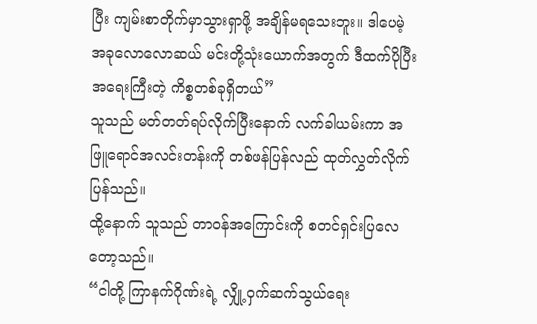ပြီး ကျမ်းစာတိုက်မှာသွားရှာဖို့ အချိန်မရသေးဘူး။ ဒါပေမဲ့ အခုလောလောဆယ် မင်းတို့သုံးယောက်အတွက် ဒီထက်ပိုပြီး အရေးကြီးတဲ့ ကိစ္စတစ်ခုရှိတယ်”
သူသည် မတ်တတ်ရပ်လိုက်ပြီးနောက် လက်ခါယမ်းကာ အဖြူရောင်အလင်းတန်းကို တစ်ဖန်ပြန်လည် ထုတ်လွှတ်လိုက်ပြန်သည်။
ထို့နောက် သူသည် တာဝန်အကြောင်းကို စတင်ရှင်းပြလေတော့သည်။
“ငါတို့ ကြာနက်ဂိုဏ်းရဲ့ လျှို့ဝှက်ဆက်သွယ်ရေး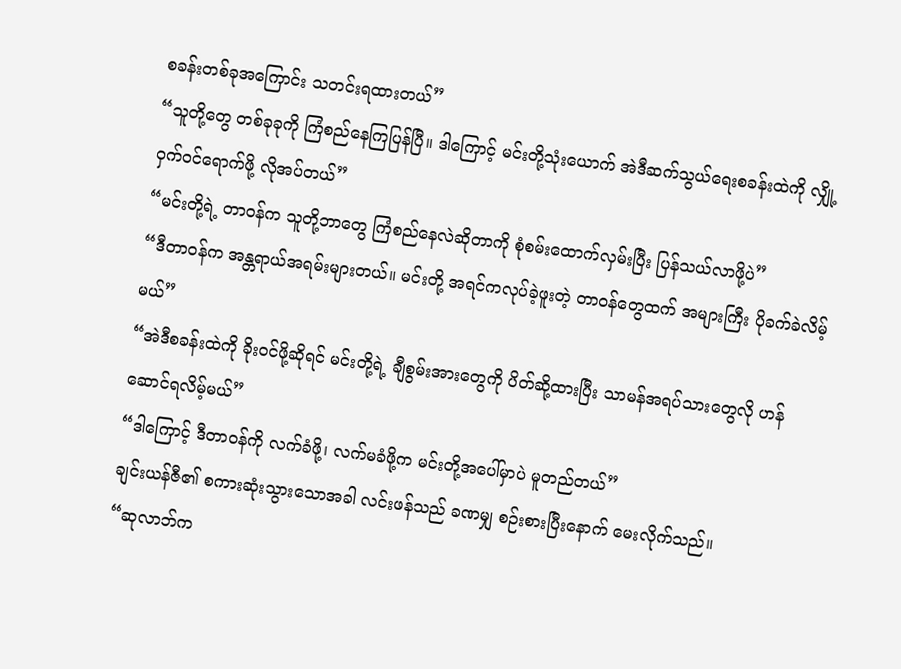စခန်းတစ်ခုအကြောင်း သတင်းရထားတယ်”
“သူတို့တွေ တစ်ခုခုကို ကြံစည်နေကြပြန်ပြီ။ ဒါကြောင့် မင်းတို့သုံးယောက် အဲဒီဆက်သွယ်ရေးစခန်းထဲကို လျှို့ဝှက်ဝင်ရောက်ဖို့ လိုအပ်တယ်”
“မင်းတို့ရဲ့ တာဝန်က သူတို့ဘာတွေ ကြံစည်နေလဲဆိုတာကို စုံစမ်းထောက်လှမ်းပြီး ပြန်သယ်လာဖို့ပဲ”
“ဒီတာဝန်က အန္တရာယ်အရမ်းများတယ်။ မင်းတို့ အရင်ကလုပ်ခဲ့ဖူးတဲ့ တာဝန်တွေထက် အများကြီး ပိုခက်ခဲလိမ့်မယ်”
“အဲဒီစခန်းထဲကို ခိုးဝင်ဖို့ဆိုရင် မင်းတို့ရဲ့ ချီစွမ်းအားတွေကို ပိတ်ဆို့ထားပြီး သာမန်အရပ်သားတွေလို ဟန်ဆောင်ရလိမ့်မယ်”
“ဒါကြောင့် ဒီတာဝန်ကို လက်ခံဖို့၊ လက်မခံဖို့က မင်းတို့အပေါ်မှာပဲ မူတည်တယ်”
ချင်းယန်ဇီ၏ စကားဆုံးသွားသောအခါ လင်းဖန်သည် ခဏမျှ စဉ်းစားပြီးနောက် မေးလိုက်သည်။
“ဆုလာဘ်က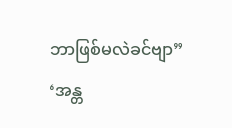ဘာဖြစ်မလဲခင်ဗျာ”
‘အန္တ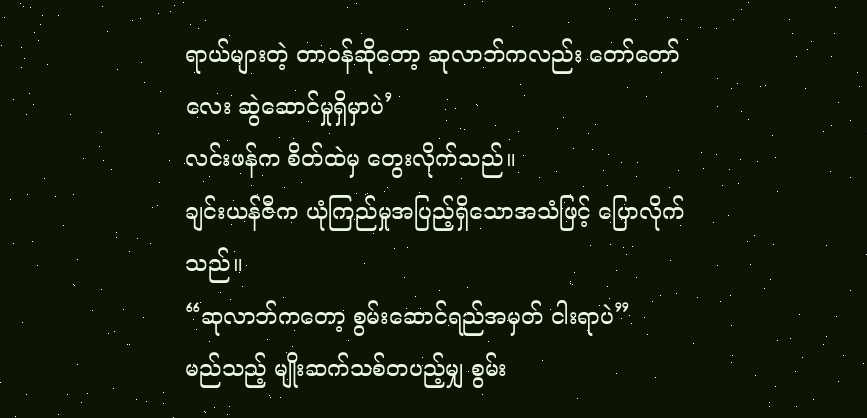ရာယ်များတဲ့ တာဝန်ဆိုတော့ ဆုလာဘ်ကလည်း တော်တော်လေး ဆွဲဆောင်မှုရှိမှာပဲ’
လင်းဖန်က စိတ်ထဲမှ တွေးလိုက်သည်။
ချင်းယန်ဇီက ယုံကြည်မှုအပြည့်ရှိသောအသံဖြင့် ပြောလိုက်သည်။
“ဆုလာဘ်ကတော့ စွမ်းဆောင်ရည်အမှတ် ငါးရာပဲ”
မည်သည့် မျိုးဆက်သစ်တပည့်မျှ စွမ်း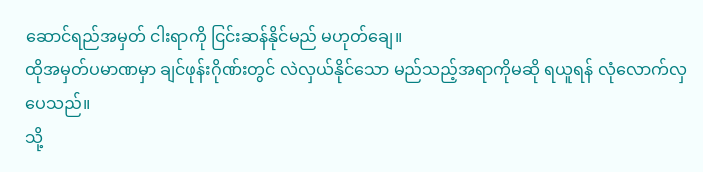ဆောင်ရည်အမှတ် ငါးရာကို ငြင်းဆန်နိုင်မည် မဟုတ်ချေ။
ထိုအမှတ်ပမာဏမှာ ချင်ဖုန်းဂိုဏ်းတွင် လဲလှယ်နိုင်သော မည်သည့်အရာကိုမဆို ရယူရန် လုံလောက်လှပေသည်။
သို့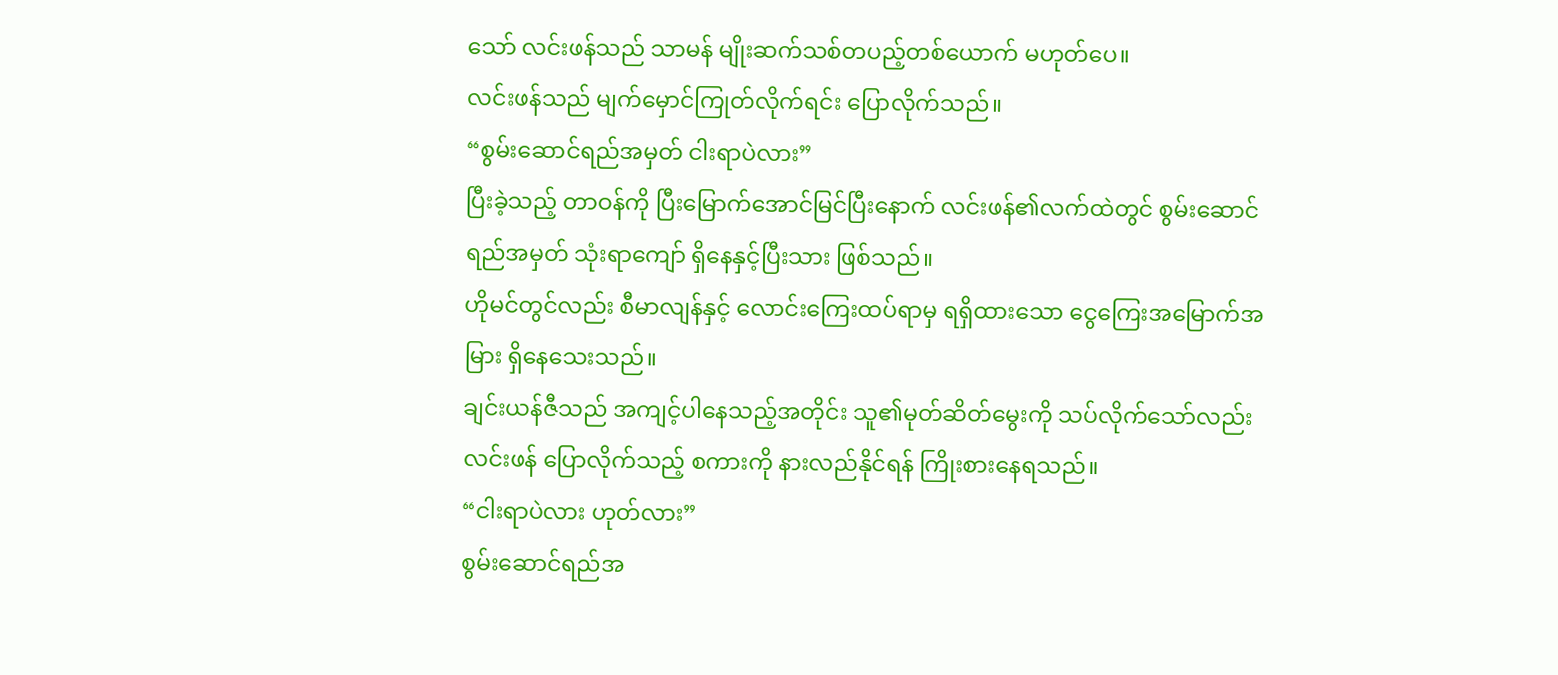သော် လင်းဖန်သည် သာမန် မျိုးဆက်သစ်တပည့်တစ်ယောက် မဟုတ်ပေ။
လင်းဖန်သည် မျက်မှောင်ကြုတ်လိုက်ရင်း ပြောလိုက်သည်။
“စွမ်းဆောင်ရည်အမှတ် ငါးရာပဲလား”
ပြီးခဲ့သည့် တာဝန်ကို ပြီးမြောက်အောင်မြင်ပြီးနောက် လင်းဖန်၏လက်ထဲတွင် စွမ်းဆောင်ရည်အမှတ် သုံးရာကျော် ရှိနေနှင့်ပြီးသား ဖြစ်သည်။
ဟိုမင်တွင်လည်း စီမာလျန်နှင့် လောင်းကြေးထပ်ရာမှ ရရှိထားသော ငွေကြေးအမြောက်အမြား ရှိနေသေးသည်။
ချင်းယန်ဇီသည် အကျင့်ပါနေသည့်အတိုင်း သူ၏မုတ်ဆိတ်မွေးကို သပ်လိုက်သော်လည်း လင်းဖန် ပြောလိုက်သည့် စကားကို နားလည်နိုင်ရန် ကြိုးစားနေရသည်။
“ငါးရာပဲလား ဟုတ်လား”
စွမ်းဆောင်ရည်အ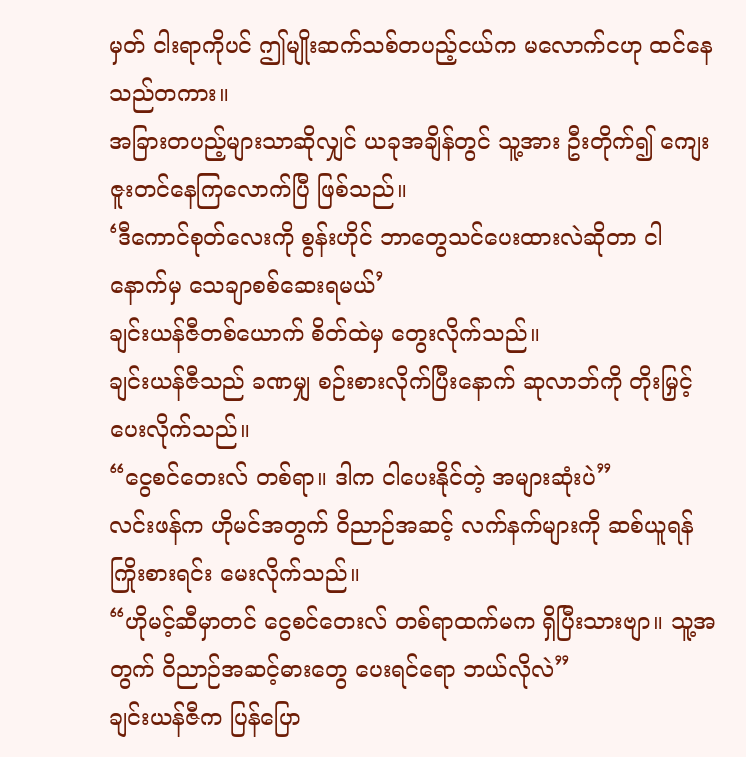မှတ် ငါးရာကိုပင် ဤမျိုးဆက်သစ်တပည့်ငယ်က မလောက်ငဟု ထင်နေသည်တကား။
အခြားတပည့်များသာဆိုလျှင် ယခုအချိန်တွင် သူ့အား ဦးတိုက်၍ ကျေးဇူးတင်နေကြလောက်ပြီ ဖြစ်သည်။
‘ဒီကောင်စုတ်လေးကို စွန်းဟိုင် ဘာတွေသင်ပေးထားလဲဆိုတာ ငါနောက်မှ သေချာစစ်ဆေးရမယ်’
ချင်းယန်ဇီတစ်ယောက် စိတ်ထဲမှ တွေးလိုက်သည်။
ချင်းယန်ဇီသည် ခဏမျှ စဉ်းစားလိုက်ပြီးနောက် ဆုလာဘ်ကို တိုးမြှင့်ပေးလိုက်သည်။
“ငွေစင်တေးလ် တစ်ရာ။ ဒါက ငါပေးနိုင်တဲ့ အများဆုံးပဲ”
လင်းဖန်က ဟိုမင်အတွက် ဝိညာဉ်အဆင့် လက်နက်များကို ဆစ်ယူရန်ကြိုးစားရင်း မေးလိုက်သည်။
“ဟိုမင့်ဆီမှာတင် ငွေစင်တေးလ် တစ်ရာထက်မက ရှိပြီးသားဗျာ။ သူ့အတွက် ဝိညာဉ်အဆင့်ဓားတွေ ပေးရင်ရော ဘယ်လိုလဲ”
ချင်းယန်ဇီက ပြန်ပြော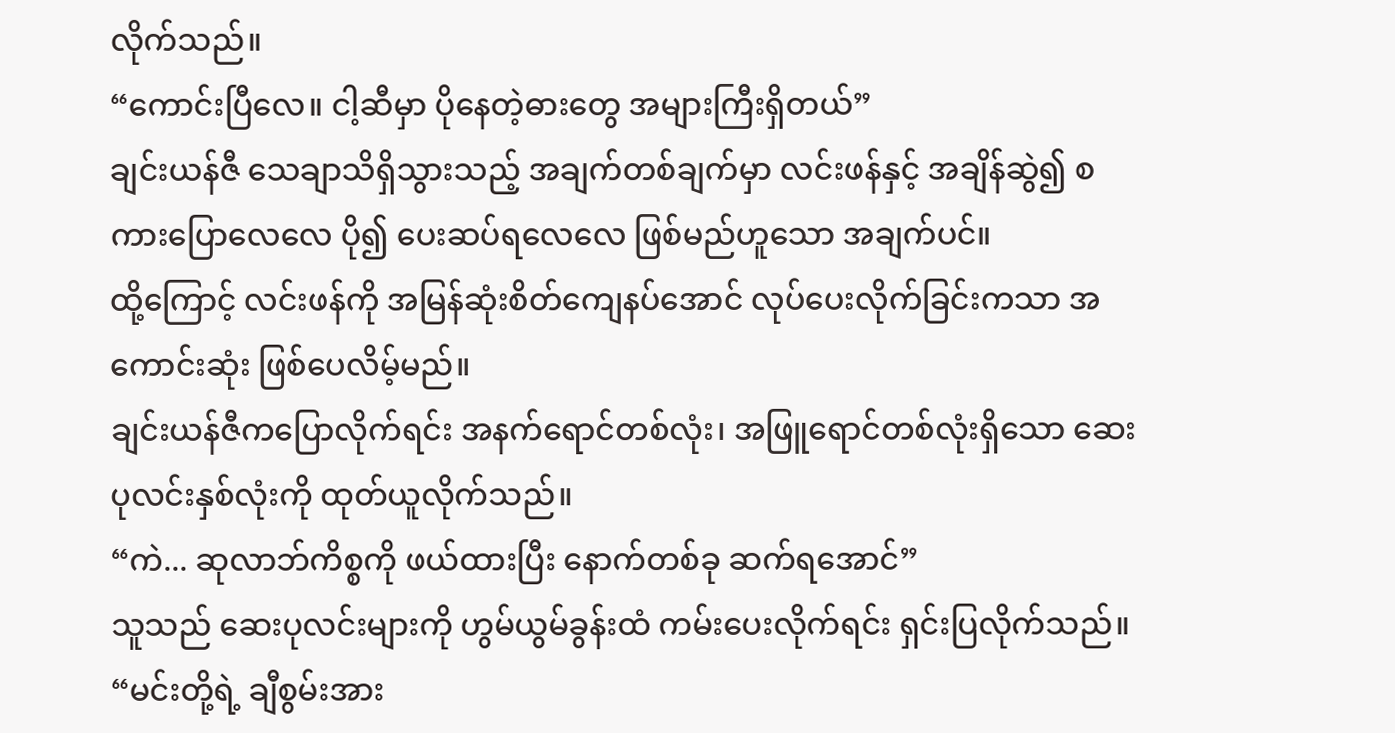လိုက်သည်။
“ကောင်းပြီလေ။ ငါ့ဆီမှာ ပိုနေတဲ့ဓားတွေ အများကြီးရှိတယ်”
ချင်းယန်ဇီ သေချာသိရှိသွားသည့် အချက်တစ်ချက်မှာ လင်းဖန်နှင့် အချိန်ဆွဲ၍ စကားပြောလေလေ ပို၍ ပေးဆပ်ရလေလေ ဖြစ်မည်ဟူသော အချက်ပင်။
ထို့ကြောင့် လင်းဖန်ကို အမြန်ဆုံးစိတ်ကျေနပ်အောင် လုပ်ပေးလိုက်ခြင်းကသာ အကောင်းဆုံး ဖြစ်ပေလိမ့်မည်။
ချင်းယန်ဇီကပြောလိုက်ရင်း အနက်ရောင်တစ်လုံး၊ အဖြူရောင်တစ်လုံးရှိသော ဆေးပုလင်းနှစ်လုံးကို ထုတ်ယူလိုက်သည်။
“ကဲ... ဆုလာဘ်ကိစ္စကို ဖယ်ထားပြီး နောက်တစ်ခု ဆက်ရအောင်”
သူသည် ဆေးပုလင်းများကို ဟွမ်ယွမ်ခွန်းထံ ကမ်းပေးလိုက်ရင်း ရှင်းပြလိုက်သည်။
“မင်းတို့ရဲ့ ချီစွမ်းအား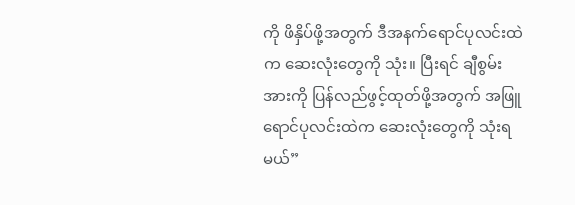ကို ဖိနှိပ်ဖို့အတွက် ဒီအနက်ရောင်ပုလင်းထဲက ဆေးလုံးတွေကို သုံး။ ပြီးရင် ချီစွမ်းအားကို ပြန်လည်ဖွင့်ထုတ်ဖို့အတွက် အဖြူရောင်ပုလင်းထဲက ဆေးလုံးတွေကို သုံးရမယ်”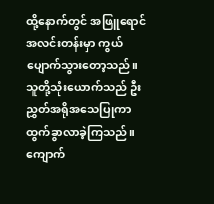ထို့နောက်တွင် အဖြူရောင်အလင်းတန်းမှာ ကွယ်ပျောက်သွားတော့သည်။
သူတို့သုံးယောက်သည် ဦးညွှတ်အရိုအသေပြုကာ ထွက်ခွာလာခဲ့ကြသည်။
ကျောက်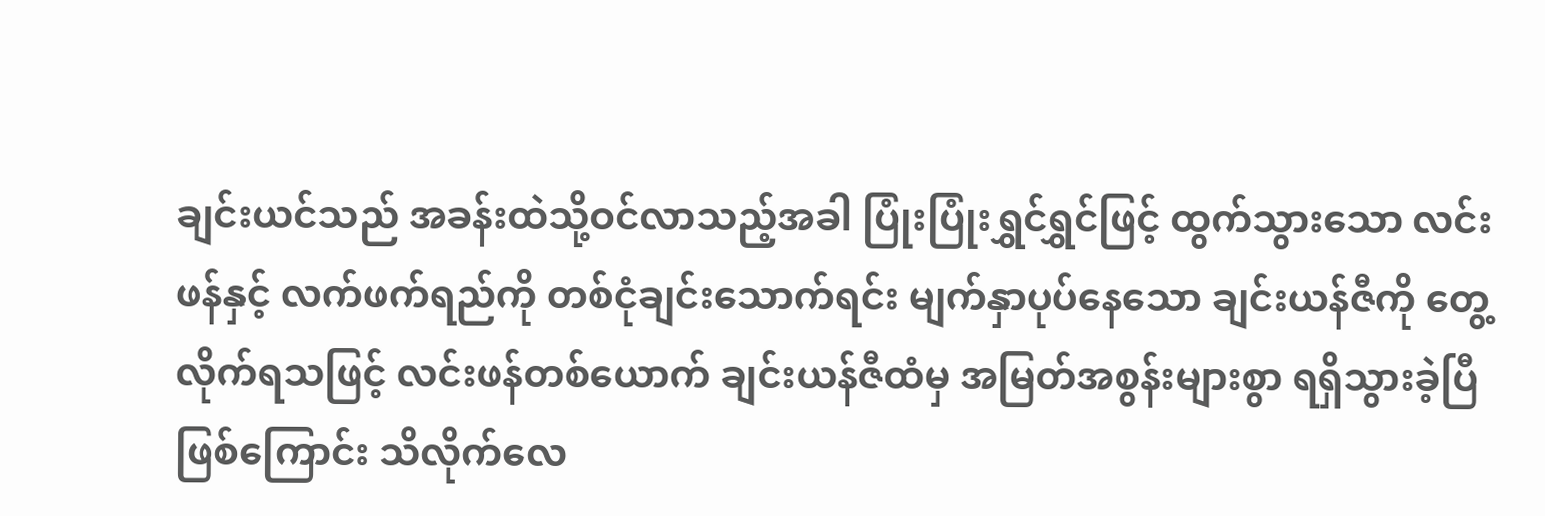ချင်းယင်သည် အခန်းထဲသို့ဝင်လာသည့်အခါ ပြုံးပြုံးရွှင်ရွှင်ဖြင့် ထွက်သွားသော လင်းဖန်နှင့် လက်ဖက်ရည်ကို တစ်ငုံချင်းသောက်ရင်း မျက်နှာပုပ်နေသော ချင်းယန်ဇီကို တွေ့လိုက်ရသဖြင့် လင်းဖန်တစ်ယောက် ချင်းယန်ဇီထံမှ အမြတ်အစွန်းများစွာ ရရှိသွားခဲ့ပြီဖြစ်ကြောင်း သိလိုက်လေ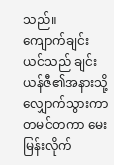သည်။
ကျောက်ချင်းယင်သည် ချင်းယန်ဇီ၏အနားသို့ လျှောက်သွားကာ တမင်တကာ မေးမြန်းလိုက်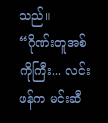သည်။
“ဂိုဏ်းတူအစ်ကိုကြီး... လင်းဖန်က မင်းဆီ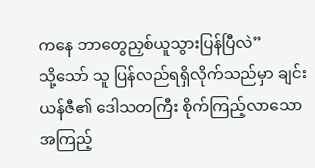ကနေ ဘာတွေညှစ်ယူသွားပြန်ပြီလဲ”
သို့သော် သူ ပြန်လည်ရရှိလိုက်သည်မှာ ချင်းယန်ဇီ၏ ဒေါသတကြီး စိုက်ကြည့်လာသော အကြည့်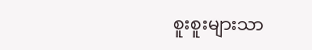စူးစူးများသာ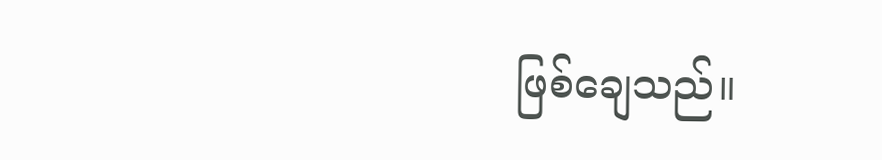ဖြစ်ချေသည်။